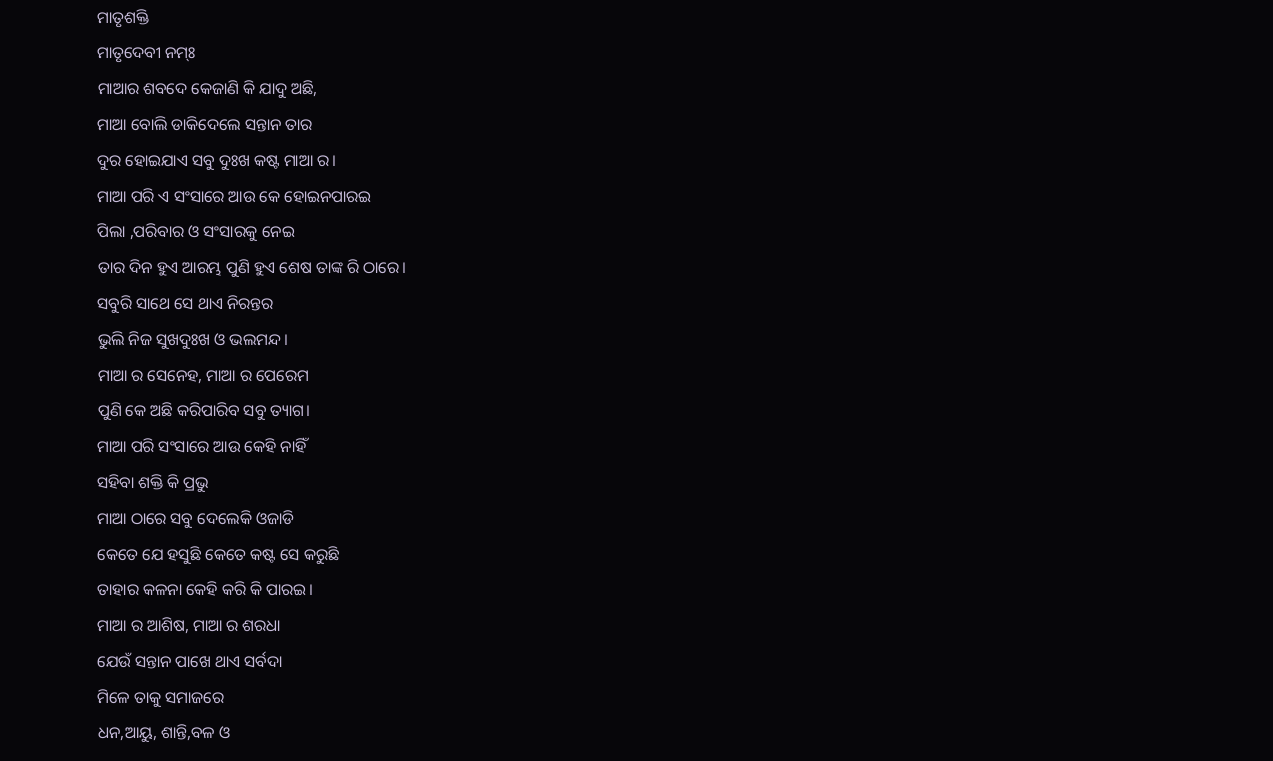ମାତୃଶକ୍ତି
ମାତୃଦେବୀ ନମ୍ଃ
ମାଆର ଶବଦେ କେଜାଣି କି ଯାଦୁ ଅଛି,
ମାଆ ବୋଲି ଡାକିଦେଲେ ସନ୍ତାନ ତାର
ଦୁର ହୋଇଯାଏ ସବୁ ଦୁଃଖ କଷ୍ଟ ମାଆ ର।
ମାଆ ପରି ଏ ସଂସାରେ ଆଉ କେ ହୋଇନପାରଇ
ପିଲା ,ପରିବାର ଓ ସଂସାରକୁ ନେଇ
ତାର ଦିନ ହୁଏ ଆରମ୍ଭ ପୁଣି ହୁଏ ଶେଷ ତାଙ୍କ ରି ଠାରେ।
ସବୁରି ସାଥେ ସେ ଥାଏ ନିରନ୍ତର
ଭୁଲି ନିଜ ସୁଖଦୁଃଖ ଓ ଭଲମନ୍ଦ।
ମାଆ ର ସେନେହ, ମାଆ ର ପେରେମ
ପୁଣି କେ ଅଛି କରିପାରିବ ସବୁ ତ୍ୟାଗ।
ମାଆ ପରି ସଂସାରେ ଆଉ କେହି ନାହିଁ
ସହିବା ଶକ୍ତି କି ପ୍ରଭୁ
ମାଆ ଠାରେ ସବୁ ଦେଲେକି ଓଜାଡି
କେତେ ଯେ ହସୁଛି କେତେ କଷ୍ଟ ସେ କରୁଛି
ତାହାର କଳନା କେହି କରି କି ପାରଇ।
ମାଆ ର ଆଶିଷ, ମାଆ ର ଶରଧା
ଯେଉଁ ସନ୍ତାନ ପାଖେ ଥାଏ ସର୍ବଦା
ମିଳେ ତାକୁ ସମାଜରେ
ଧନ,ଆୟୁ, ଶାନ୍ତି,ବଳ ଓ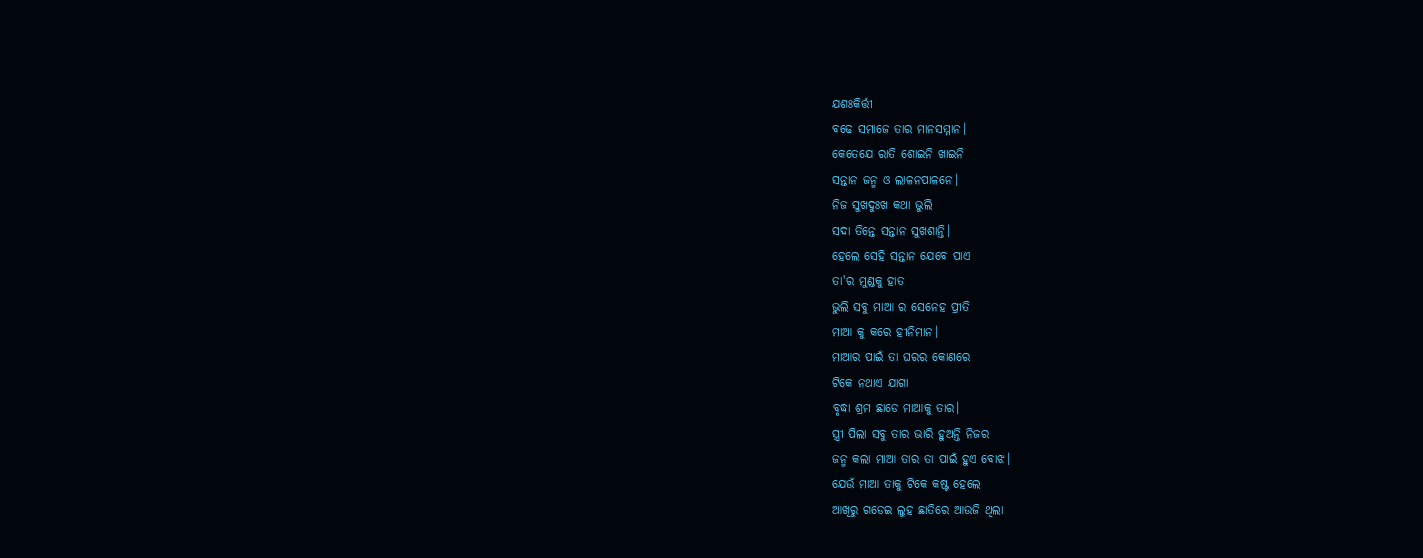ଯଶଃକିର୍ତ୍ତୀ
ବଢେ ସମାଜେ ତାର ମାନସମ୍ମାନ।
କେତେଯେ ରାତି ଶୋଇନି ଖାଇନି
ସନ୍ତାନ ଜନ୍ମ ଓ ଲାଳନପାଳନେ।
ନିଜ ସୁଖଦୁଃଖ କଥା ଭୁଲି
ସଦା ତିନ୍ତେ ସନ୍ତାନ ସୁଖଶାନ୍ତି।
ହେଲେ ସେହି ସନ୍ତାନ ଯେବେ ପାଏ
ତା'ର ମୁଣ୍ଡକୁ ହାତ
ଭୁଲି ସବୁ ମାଆ ର ସେନେହ ପ୍ରୀତି
ମାଆ କୁ କରେ ହୀନିମାନ।
ମାଆର ପାଇଁ ତା ଘରର କୋଣରେ
ଟିକେ ନଥାଏ ଯାଗା
ବୃଦ୍ଧା ଶ୍ରମ ଛାଡେ ମାଆକୁ ତାର।
ସ୍ତ୍ରୀ ପିଲା ସବୁ ତାର ଭାରି ହୁଅନ୍ତି ନିଜର
ଜନ୍ମ କଲା ମାଆ ତାର ତା ପାଇଁ ହୁଏ ବୋଝ।
ଯେଉଁ ମାଆ ତାକୁ ଟିକେ କଷ୍ଟ ହେଲେ
ଆଖିରୁ ଗଡେଇ ଲୁହ ଛାତିରେ ଆଉଜି ଥିଲା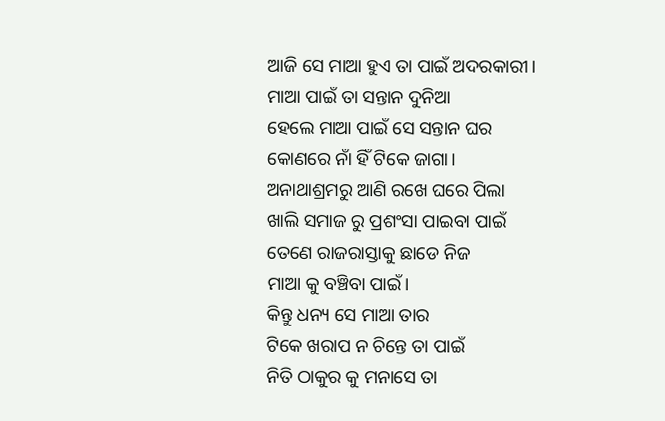ଆଜି ସେ ମାଆ ହୁଏ ତା ପାଇଁ ଅଦରକାରୀ।
ମାଆ ପାଇଁ ତା ସନ୍ତାନ ଦୁନିଆ
ହେଲେ ମାଆ ପାଇଁ ସେ ସନ୍ତାନ ଘର
କୋଣରେ ନାଁ ହିଁ ଟିକେ ଜାଗା।
ଅନାଥାଶ୍ରମରୁ ଆଣି ରଖେ ଘରେ ପିଲା
ଖାଲି ସମାଜ ରୁ ପ୍ରଶଂସା ପାଇବା ପାଇଁ
ତେଣେ ରାଜରାସ୍ତାକୁ ଛାଡେ ନିଜ
ମାଆ କୁ ବଞ୍ଚିବା ପାଇଁ।
କିନ୍ତୁ ଧନ୍ୟ ସେ ମାଆ ତାର
ଟିକେ ଖରାପ ନ ଚିନ୍ତେ ତା ପାଇଁ
ନିତି ଠାକୁର କୁ ମନାସେ ତା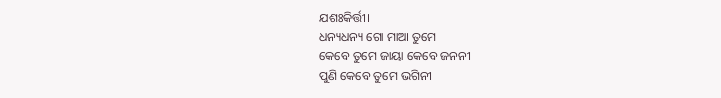ଯଶଃକିର୍ତ୍ତୀ।
ଧନ୍ୟଧନ୍ୟ ଗୋ ମାଆ ତୁମେ
କେବେ ତୁମେ ଜାୟା କେବେ ଜନନୀ
ପୁଣି କେବେ ତୁମେ ଭଗିନୀ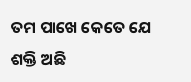ତମ ପାଖେ କେତେ ଯେ ଶକ୍ତି ଅଛି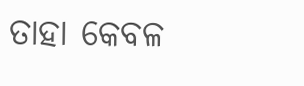ତାହା କେବଳ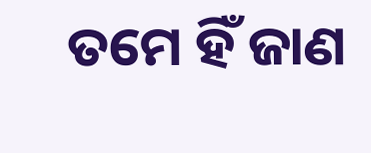ତମେ ହିଁ ଜାଣ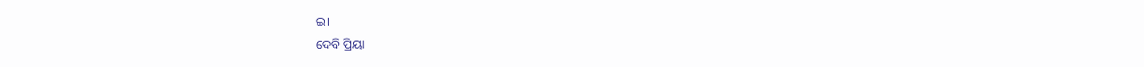ଇ।
ଦେବି ପ୍ରିୟା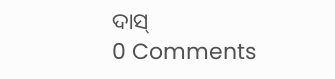ଦାସ୍
0 Comments